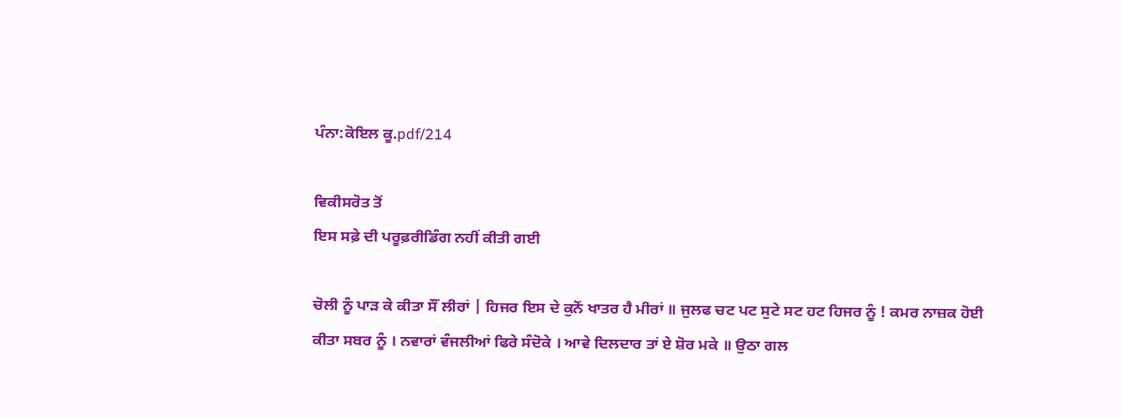ਪੰਨਾ:ਕੋਇਲ ਕੂ.pdf/214

ਵਿਕੀਸਰੋਤ ਤੋਂ
ਇਸ ਸਫ਼ੇ ਦੀ ਪਰੂਫ਼ਰੀਡਿੰਗ ਨਹੀਂ ਕੀਤੀ ਗਈ

ਚੋਲੀ ਨੂੰ ਪਾੜ ਕੇ ਕੀਤਾ ਸੌਂ ਲੀਰਾਂ | ਹਿਜਰ ਇਸ ਦੇ ਕੁਨੋਂ ਖਾਤਰ ਹੈ ਮੀਰਾਂ ॥ ਜੁਲਫ ਚਟ ਪਟ ਸੁਟੇ ਸਟ ਹਟ ਹਿਜਰ ਨੂੰ ! ਕਮਰ ਨਾਜ਼ਕ ਹੋਈ ਕੀਤਾ ਸਬਰ ਨੂੰ । ਨਵਾਰਾਂ ਵੰਜਲੀਆਂ ਫਿਰੇ ਸੰਦੋਕੇ । ਆਵੇ ਦਿਲਦਾਰ ਤਾਂ ਏ ਸ਼ੋਰ ਮਕੇ ॥ ਉਠਾ ਗਲ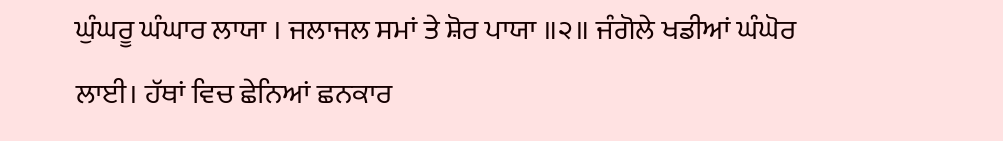ਘੁੰਘਰੂ ਘੰਘਾਰ ਲਾਯਾ । ਜਲਾਜਲ ਸਮਾਂ ਤੇ ਸ਼ੋਰ ਪਾਯਾ ॥੨॥ ਜੰਗੋਲੇ ਖਡੀਆਂ ਘੰਘੋਰ ਲਾਈ। ਹੱਥਾਂ ਵਿਚ ਛੇਨਿਆਂ ਛਨਕਾਰ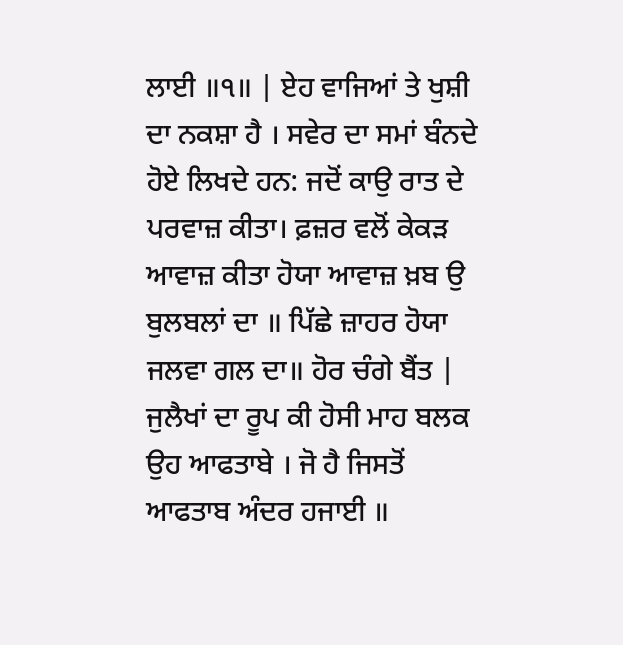ਲਾਈ ॥੧॥ | ਏਹ ਵਾਜਿਆਂ ਤੇ ਖੁਸ਼ੀ ਦਾ ਨਕਸ਼ਾ ਹੈ । ਸਵੇਰ ਦਾ ਸਮਾਂ ਬੰਨਦੇ ਹੋਏ ਲਿਖਦੇ ਹਨ: ਜਦੋਂ ਕਾਉ ਰਾਤ ਦੇ ਪਰਵਾਜ਼ ਕੀਤਾ। ਫ਼ਜ਼ਰ ਵਲੋਂ ਕੇਕੜ ਆਵਾਜ਼ ਕੀਤਾ ਹੋਯਾ ਆਵਾਜ਼ ਖ਼ਬ ਉ ਬੁਲਬਲਾਂ ਦਾ ॥ ਪਿੱਛੇ ਜ਼ਾਹਰ ਹੋਯਾ ਜਲਵਾ ਗਲ ਦਾ॥ ਹੋਰ ਚੰਗੇ ਬੈਂਤ | ਜੁਲੈਖਾਂ ਦਾ ਰੂਪ ਕੀ ਹੋਸੀ ਮਾਹ ਬਲਕ ਉਹ ਆਫਤਾਬੇ । ਜੋ ਹੈ ਜਿਸਤੋਂ ਆਫਤਾਬ ਅੰਦਰ ਹਜਾਈ ॥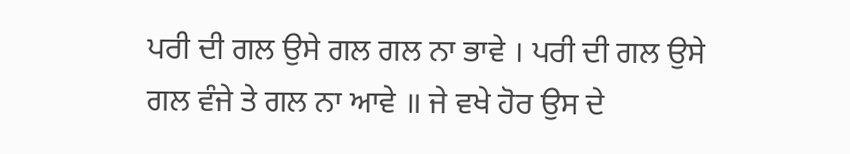ਪਰੀ ਦੀ ਗਲ ਉਸੇ ਗਲ ਗਲ ਨਾ ਭਾਵੇ । ਪਰੀ ਦੀ ਗਲ ਉਸੇ ਗਲ ਵੰਜੇ ਤੇ ਗਲ ਨਾ ਆਵੇ ॥ ਜੇ ਵਖੇ ਹੋਰ ਉਸ ਦੇ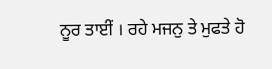ਨੂਰ ਤਾਈਂ । ਰਹੇ ਮਜਨੁ ਤੇ ਮੁਫਤੇ ਹੋ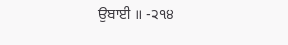ਉਬਾਈ ॥ -੨੧੪